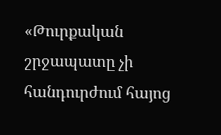«Թուրքական շրջապատը չի հանդուրժում հայոց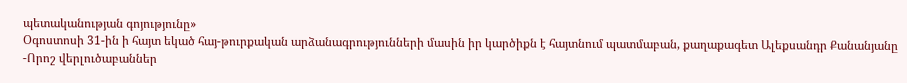պետականության գոյությունը»
Օգոստոսի 31-ին ի հայտ եկած հայ-թուրքական արձանագրությունների մասին իր կարծիքն է հայտնում պատմաբան, քաղաքագետ Ալեքսանդր Քանանյանը
-Որոշ վերլուծաբաններ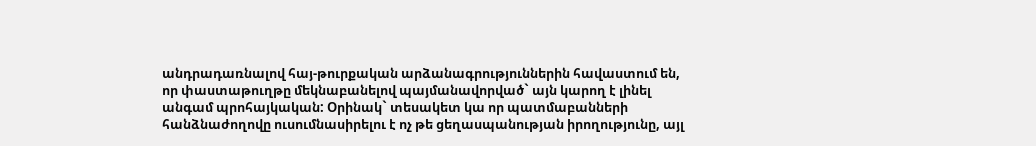անդրադառնալով հայ-թուրքական արձանագրություններին հավաստում են, որ փաստաթուղթը մեկնաբանելով պայմանավորված` այն կարող է լինել անգամ պրոհայկական: Օրինակ` տեսակետ կա որ պատմաբանների հանձնաժողովը ուսումնասիրելու է ոչ թե ցեղասպանության իրողությունը, այլ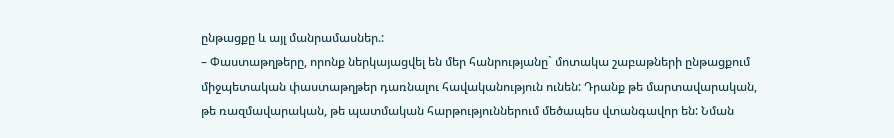ընթացքը և այլ մանրամասներ.:
– Փաստաթղթերը, որոնք ներկայացվել են մեր հանրությանը` մոտակա շաբաթների ընթացքում միջպետական փաստաթղթեր դառնալու հավականություն ունեն: Դրանք թե մարտավարական, թե ռազմավարական, թե պատմական հարթություններում մեծապես վտանգավոր են: Նման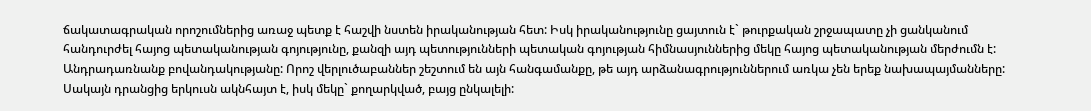ճակատագրական որոշումներից առաջ պետք է հաշվի նստեն իրականության հետ: Իսկ իրականությունը ցայտուն է` թուրքական շրջապատը չի ցանկանում հանդուրժել հայոց պետականության գոյությունը, քանզի այդ պետությունների պետական գոյության հիմնասյուններից մեկը հայոց պետականության մերժումն է:
Անդրադառնանք բովանդակությանը: Որոշ վերլուծաբաններ շեշտում են այն հանգամանքը, թե այդ արձանագրություններում առկա չեն երեք նախապայմանները: Սակայն դրանցից երկուսն ակնհայտ է, իսկ մեկը` քողարկված, բայց ընկալելի: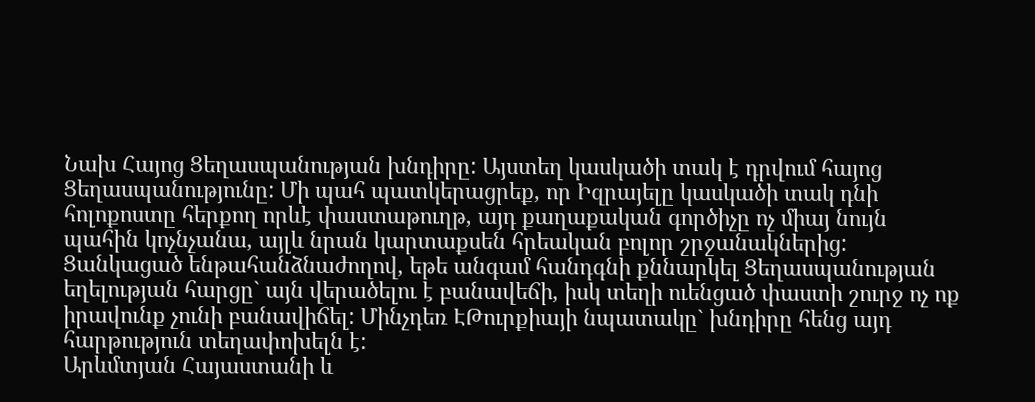Նախ Հայոց Ցեղասպանության խնդիրը: Այստեղ կասկածի տակ է դրվում հայոց Ցեղասպանությունը: Մի պահ պատկերացրեք, որ Իզրայելը կասկածի տակ դնի հոլոքոստը հերքող որևէ փաստաթուղթ, այդ քաղաքական գործիչը ոչ միայ նույն պահին կոչնչանա, այլև նրան կարտաքսեն հրեական բոլոր շրջանակներից:
Ցանկացած ենթահանձնաժողով, եթե անգամ հանդգնի քննարկել Ցեղասպանության եղելության հարցը` այն վերածելու է բանավեճի, իսկ տեղի ուենցած փաստի շուրջ ոչ ոք իրավունք չունի բանավիճել: Մինչդեռ ԷԹուրքիայի նպատակը` խնդիրը հենց այդ հարթություն տեղափոխելն է:
Արևմտյան Հայաստանի և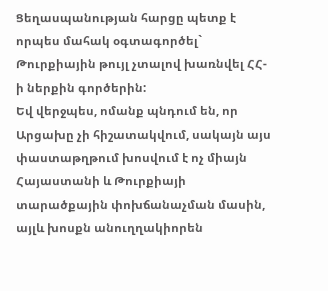Ցեղասպանության հարցը պետք է որպես մահակ օգտագործել` Թուրքիային թույլ չտալով խառնվել ՀՀ-ի ներքին գործերին:
Եվ վերջպես, ոմանք պնդում են, որ Արցախը չի հիշատակվում, սակայն այս փաստաթղթում խոսվում է ոչ միայն Հայաստանի և Թուրքիայի տարածքային փոխճանաչման մասին, այլև խոսքն անուղղակիորեն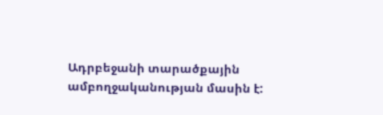Ադրբեջանի տարածքային ամբողջականության մասին է: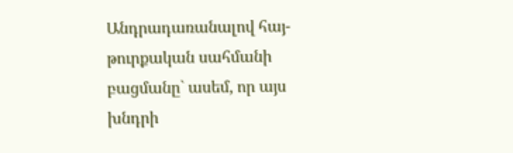Անդրադառանալով հայ-թուրքական սահմանի բացմանը` ասեմ, որ այս խնդրի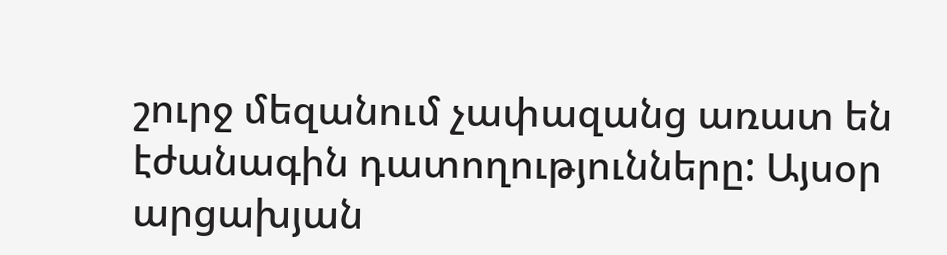շուրջ մեզանում չափազանց առատ են էժանագին դատողությունները: Այսօր արցախյան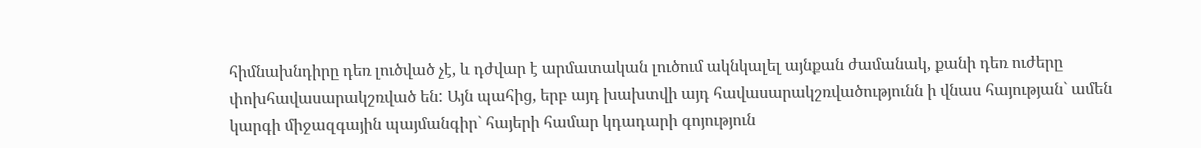հիմնախնդիրը դեռ լուծված չէ, և դժվար է արմատական լուծում ակնկալել այնքան ժամանակ, քանի դեռ ուժերը փոխհավասարակշռված են: Այն պահից, երբ այդ խախտվի այդ հավասարակշռվածությունն ի վնաս հայության` ամեն կարգի միջազգային պայմանգիր` հայերի համար կդադարի գոյություն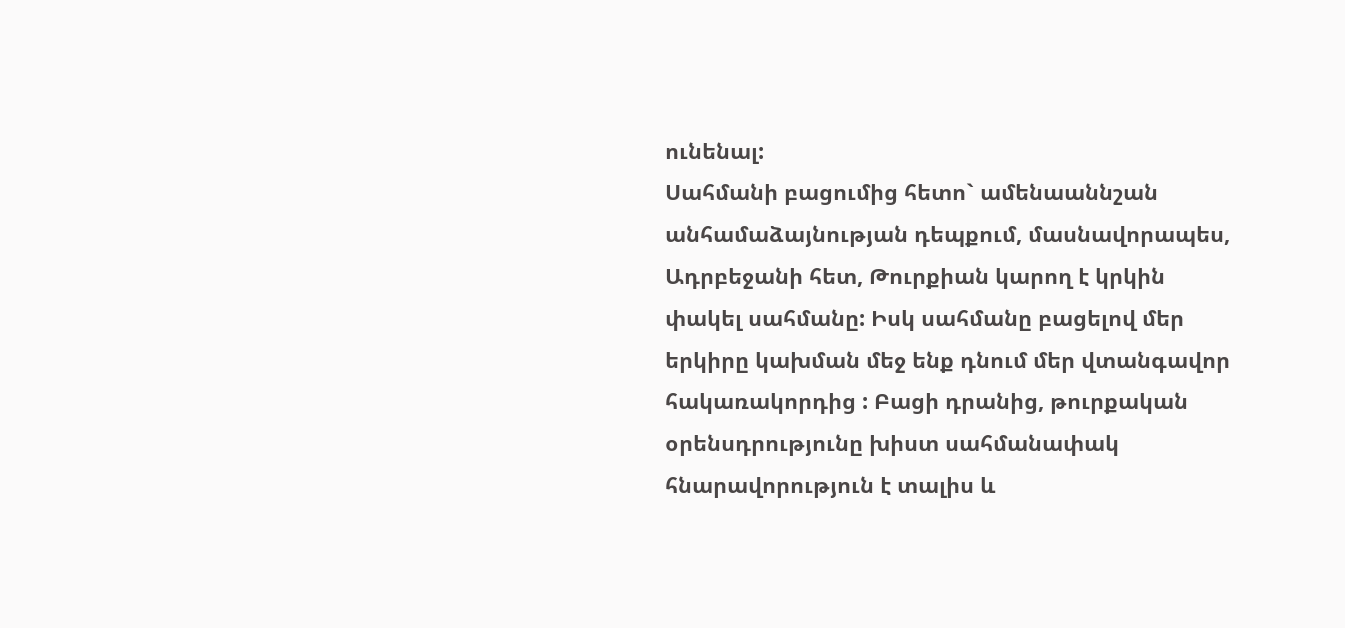ունենալ:
Սահմանի բացումից հետո` ամենաաննշան անհամաձայնության դեպքում, մասնավորապես, Ադրբեջանի հետ, Թուրքիան կարող է կրկին փակել սահմանը: Իսկ սահմանը բացելով մեր երկիրը կախման մեջ ենք դնում մեր վտանգավոր հակառակորդից : Բացի դրանից, թուրքական օրենսդրությունը խիստ սահմանափակ հնարավորություն է տալիս և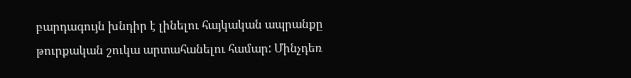բարդագույն խնդիր է լինելու հայկական ապրանքը թուրքական շուկա արտահանելու համար: Մինչդեռ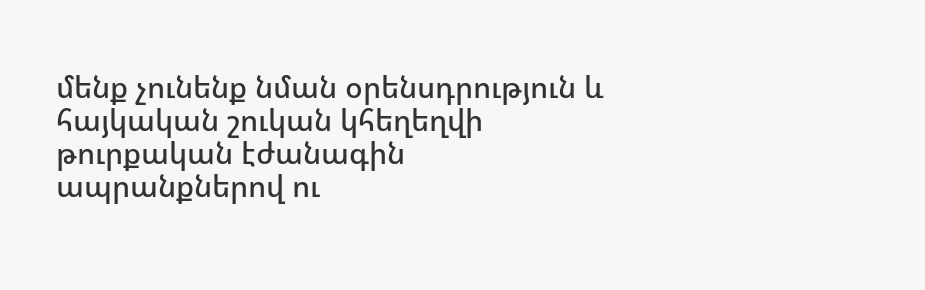մենք չունենք նման օրենսդրություն և հայկական շուկան կհեղեղվի թուրքական էժանագին ապրանքներով ու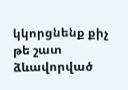կկորցնենք քիչ թե շատ ձևավորված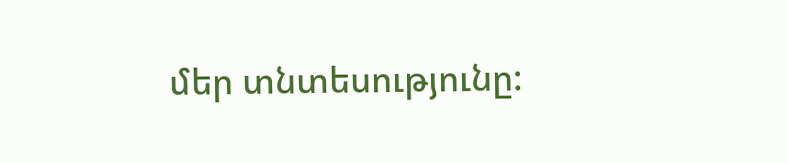մեր տնտեսությունը: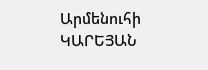Արմենուհի ԿԱՐԵՅԱՆ